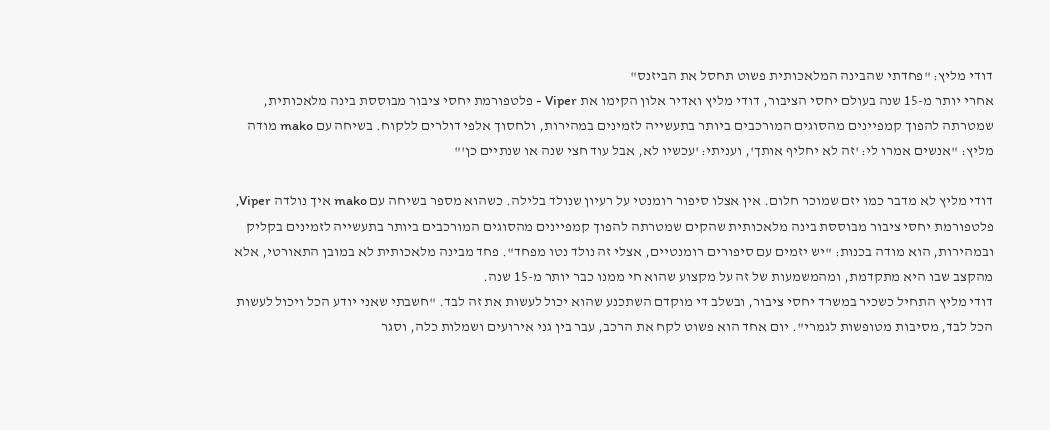דודי מליץ: "פחדתי שהבינה המלאכותית פשוט תחסל את הביזנס"
אחרי יותר מ-15 שנה בעולם יחסי הציבור, דודי מליץ ואדיר אלון הקימו את Viper - פלטפורמת יחסי ציבור מבוססת בינה מלאכותית, שמטרתה להפוך קמפיינים מהסוגים המורכבים ביותר בתעשייה לזמינים במהירות, ולחסוך אלפי דולרים ללקוח. בשיחה עם mako מודה מליץ: "אנשים אמרו לי: 'זה לא יחליף אותך', ועניתי: 'עכשיו לא, אבל עוד חצי שנה או שנתיים כן'"

דודי מליץ לא מדבר כמו יזם שמוכר חלום. אין אצלו סיפור רומנטי על רעיון שנולד בלילה. כשהוא מספר בשיחה עם mako איך נולדה Viper, פלטפורמת יחסי ציבור מבוססת בינה מלאכותית שהקים שמטרתה להפוך קמפיינים מהסוגים המורכבים ביותר בתעשייה לזמינים בקליק ובמהירות, הוא מודה בכנות: "יש יזמים עם סיפורים רומנטיים, אצלי זה נולד נטו מפחד". פחד מבינה מלאכותית לא במובן התאורטי, אלא מהקצב שבו היא מתקדמת, ומהמשמעות של זה על מקצוע שהוא חי ממנו כבר יותר מ-15 שנה.
דודי מליץ התחיל כשכיר במשרד יחסי ציבור, ובשלב די מוקדם השתכנע שהוא יכול לעשות את זה לבד. "חשבתי שאני יודע הכל ויכול לעשות הכל לבד, מסיבות מטופשות לגמרי". יום אחד הוא פשוט לקח את הרכב, עבר בין גני אירועים ושמלות כלה, וסגר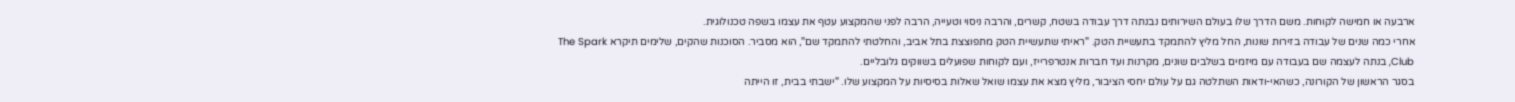ארבעה או חמישה לקוחות. משם הדרך שלו בעולם השירותים נבנתה דרך עבודה בשטח, קשרים, והרבה ניסוי וטעייה, הרבה לפני שהמקצוע עטף את עצמו בשפה טכנולוגית.
אחרי כמה שנים של עבודה בזירות שונות, החל מליץ להתמקד בתעשיית הטק. "ראיתי שתעשיית הטק מתפוצצת בתל אביב, והחלטתי להתמקד שם", הוא מסביר. הסוכנות שהקים, שלימים תיקרא The Spark Club, בנתה לעצמה שם בעבודה עם מיזמים בשלבים שונים, מקרנות ועד חברות אנטרפרייז, ועם לקוחות שפועלים בשווקים גלובליים.
בסגר הראשון של הקורונה, כשהאי-ודאות השתלטה גם על עולם יחסי הציבור, מליץ מצא את עצמו שואל שאלות בסיסיות על המקצוע שלו. "ישבתי בבית, זו הייתה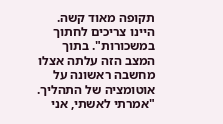תקופה מאוד קשה. היינו צריכים לחתוך במשכורות". בתוך המצב הזה עלתה אצלו מחשבה ראשונה על אוטומציה של התהליך.
"אמרתי לאשתי, אני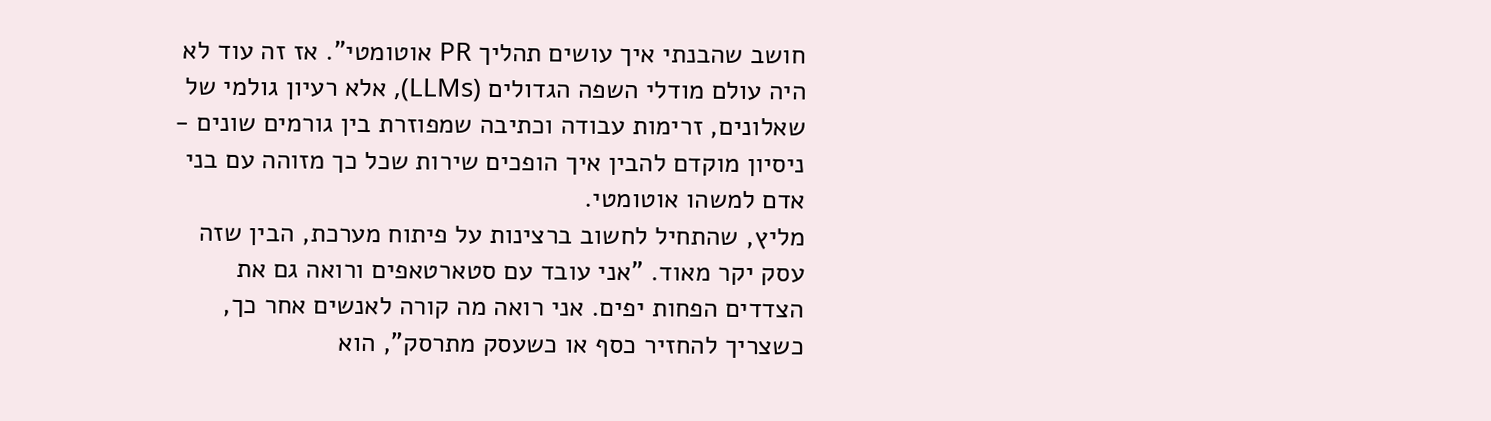חושב שהבנתי איך עושים תהליך PR אוטומטי". אז זה עוד לא היה עולם מודלי השפה הגדולים (LLMs), אלא רעיון גולמי של שאלונים, זרימות עבודה וכתיבה שמפוזרת בין גורמים שונים - ניסיון מוקדם להבין איך הופכים שירות שכל כך מזוהה עם בני אדם למשהו אוטומטי.
מליץ, שהתחיל לחשוב ברצינות על פיתוח מערכת, הבין שזה עסק יקר מאוד. "אני עובד עם סטארטאפים ורואה גם את הצדדים הפחות יפים. אני רואה מה קורה לאנשים אחר כך, כשצריך להחזיר כסף או כשעסק מתרסק", הוא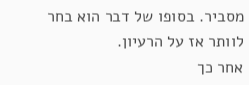מסביר. בסופו של דבר הוא בחר לוותר אז על הרעיון.
אחר כך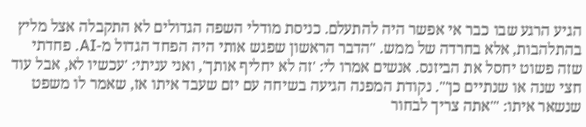הגיע הרגע שבו כבר אי אפשר היה להתעלם. כניסת מודלי השפה הגדולים לא התקבלה אצל מליץ בהתלהבות, אלא בחרדה של ממש. "הדבר הראשון שפגש אותי היה הפחד הגדול מ-AI. פחדתי שזה פשוט יחסל את הביזנס. אנשים אמרו לי: 'זה לא יחליף אותך', ואני עניתי: 'עכשיו לא, אבל עוד חצי שנה או שנתיים כן'". נקודת המפנה הגיעה בשיחה עם יזם שעבד איתו אז, שאמר לו משפט שנשאר איתו: "'אתה צריך לבחור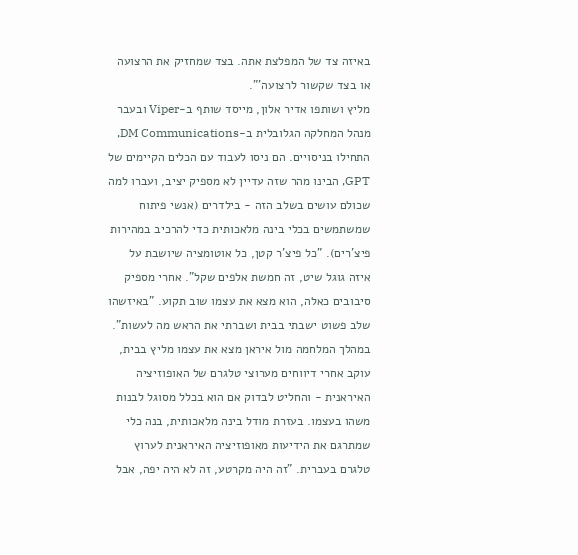באיזה צד של המפלצת אתה. בצד שמחזיק את הרצועה או בצד שקשור לרצועה'".
מליץ ושותפו אדיר אלון, מייסד שותף ב-Viper ובעבר מנהל המחלקה הגלובלית ב-DM Communications, התחילו בניסויים. הם ניסו לעבוד עם הכלים הקיימים של GPT, הבינו מהר שזה עדיין לא מספיק יציב, ועברו למה שכולם עושים בשלב הזה - בילדרים (אנשי פיתוח שמשתמשים בכלי בינה מלאכותית כדי להרכיב במהירות פיצ'רים). "כל פיצ'ר קטן, כל אוטומציה שיושבת על איזה גוגל שיט, זה חמשת אלפים שקל". אחרי מספיק סיבובים כאלה, הוא מצא את עצמו שוב תקוע. "באיזשהו שלב פשוט ישבתי בבית ושברתי את הראש מה לעשות".
במהלך המלחמה מול איראן מצא את עצמו מליץ בבית, עוקב אחרי דיווחים מערוצי טלגרם של האופוזיציה האיראנית - והחליט לבדוק אם הוא בכלל מסוגל לבנות משהו בעצמו. בעזרת מודל בינה מלאכותית, בנה כלי שמתרגם את הידיעות מאופוזיציה האיראנית לערוץ טלגרם בעברית. "זה היה מקרטע, זה לא היה יפה, אבל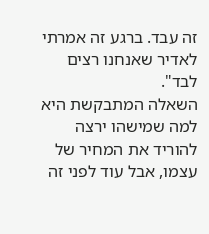זה עבד. ברגע זה אמרתי לאדיר שאנחנו רצים לבד".
השאלה המתבקשת היא למה שמישהו ירצה להוריד את המחיר של עצמו, אבל עוד לפני זה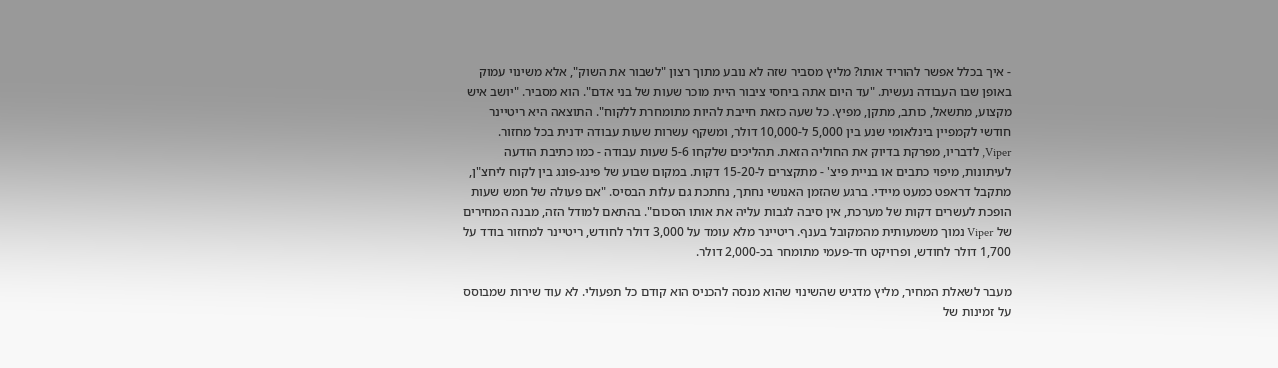- איך בכלל אפשר להוריד אותו? מליץ מסביר שזה לא נובע מתוך רצון "לשבור את השוק", אלא משינוי עמוק באופן שבו העבודה נעשית. "עד היום אתה ביחסי ציבור היית מוכר שעות של בני אדם". הוא מסביר. "יושב איש מקצוע, מתשאל, כותב, מתקן, מפיץ. כל שעה כזאת חייבת להיות מתומחרת ללקוח". התוצאה היא ריטיינר חודשי לקמפיין בינלאומי שנע בין 5,000 ל-10,000 דולר, ומשקף עשרות שעות עבודה ידנית בכל מחזור.
Viper, לדבריו, מפרקת בדיוק את החוליה הזאת. תהליכים שלקחו 5-6 שעות עבודה - כמו כתיבת הודעה לעיתונות, מיפוי כתבים או בניית פיצ' - מתקצרים ל-15-20 דקות. במקום שבוע של פינג-פונג בין לקוח ליחצ"ן, מתקבל דראפט כמעט מיידי. ברגע שהזמן האנושי נחתך, נחתכת גם עלות הבסיס. "אם פעולה של חמש שעות הופכת לעשרים דקות של מערכת, אין סיבה לגבות עליה את אותו הסכום". בהתאם למודל הזה, מבנה המחירים של Viper נמוך משמעותית מהמקובל בענף. ריטיינר מלא עומד על 3,000 דולר לחודש, ריטיינר למחזור בודד על 1,700 דולר לחודש, ופרויקט חד-פעמי מתומחר בכ-2,000 דולר.

מעבר לשאלת המחיר, מליץ מדגיש שהשינוי שהוא מנסה להכניס הוא קודם כל תפעולי. לא עוד שירות שמבוסס על זמינות של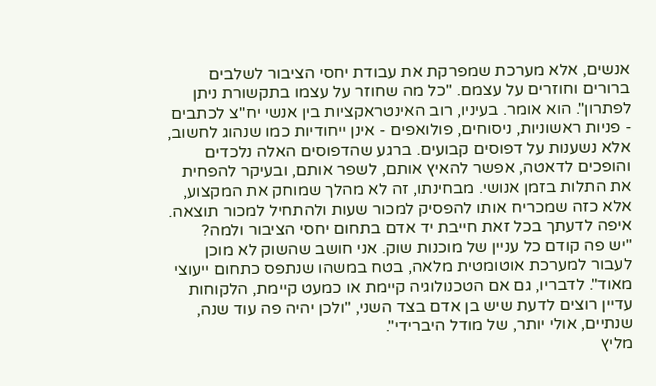אנשים, אלא מערכת שמפרקת את עבודת יחסי הציבור לשלבים ברורים וחוזרים על עצמם. "כל מה שחוזר על עצמו בתקשורת ניתן לפתרון". הוא אומר. בעיניו, רוב האינטראקציות בין אנשי יח"צ לכתבים - פניות ראשוניות, ניסוחים, פולואפים - אינן ייחודיות כמו שנהוג לחשוב, אלא נשענות על דפוסים קבועים. ברגע שהדפוסים האלה נלכדים והופכים לדאטה, אפשר להאיץ אותם, לשפר אותם, ובעיקר להפחית את התלות בזמן אנושי. מבחינתו, זה לא מהלך שמוחק את המקצוע, אלא כזה שמכריח אותו להפסיק למכור שעות ולהתחיל למכור תוצאה.
איפה לדעתך בכל זאת חייבת יד אדם בתחום יחסי הציבור ולמה?
"יש פה קודם כל עניין של מוכנות שוק. אני חושב שהשוק לא מוכן לעבור למערכת אוטומטית מלאה, בטח במשהו שנתפס כתחום ייעוצי מאוד". לדבריו, גם אם הטכנולוגיה קיימת או כמעט קיימת, הלקוחות עדיין רוצים לדעת שיש בן אדם בצד השני, "ולכן יהיה פה עוד שנה, שנתיים, אולי יותר, של מודל היברידי".
מליץ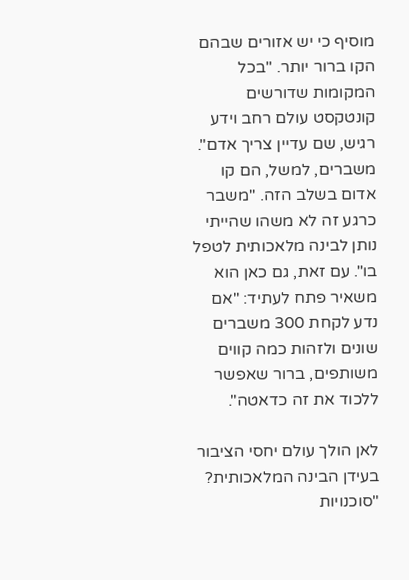מוסיף כי יש אזורים שבהם הקו ברור יותר. "בכל המקומות שדורשים קונטקסט עולם רחב וידע רגיש, שם עדיין צריך אדם". משברים, למשל, הם קו אדום בשלב הזה. "משבר כרגע זה לא משהו שהייתי נותן לבינה מלאכותית לטפל בו". עם זאת, גם כאן הוא משאיר פתח לעתיד: "אם נדע לקחת 300 משברים שונים ולזהות כמה קווים משותפים, ברור שאפשר ללכוד את זה כדאטה".

לאן הולך עולם יחסי הציבור בעידן הבינה המלאכותית?
"סוכנויות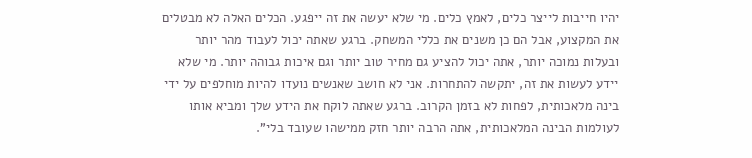יהיו חייבות לייצר כלים, לאמץ כלים. מי שלא יעשה את זה ייפגע. הכלים האלה לא מבטלים את המקצוע, אבל הם כן משנים את כללי המשחק. ברגע שאתה יכול לעבוד מהר יותר ובעלות נמוכה יותר, אתה יכול להציע גם מחיר טוב יותר וגם איכות גבוהה יותר. מי שלא יידע לעשות את זה, יתקשה להתחרות. אני לא חושב שאנשים נועדו להיות מוחלפים על ידי בינה מלאכותית, לפחות לא בזמן הקרוב. ברגע שאתה לוקח את הידע שלך ומביא אותו לעולמות הבינה המלאכותית, אתה הרבה יותר חזק ממישהו שעובד בלי".